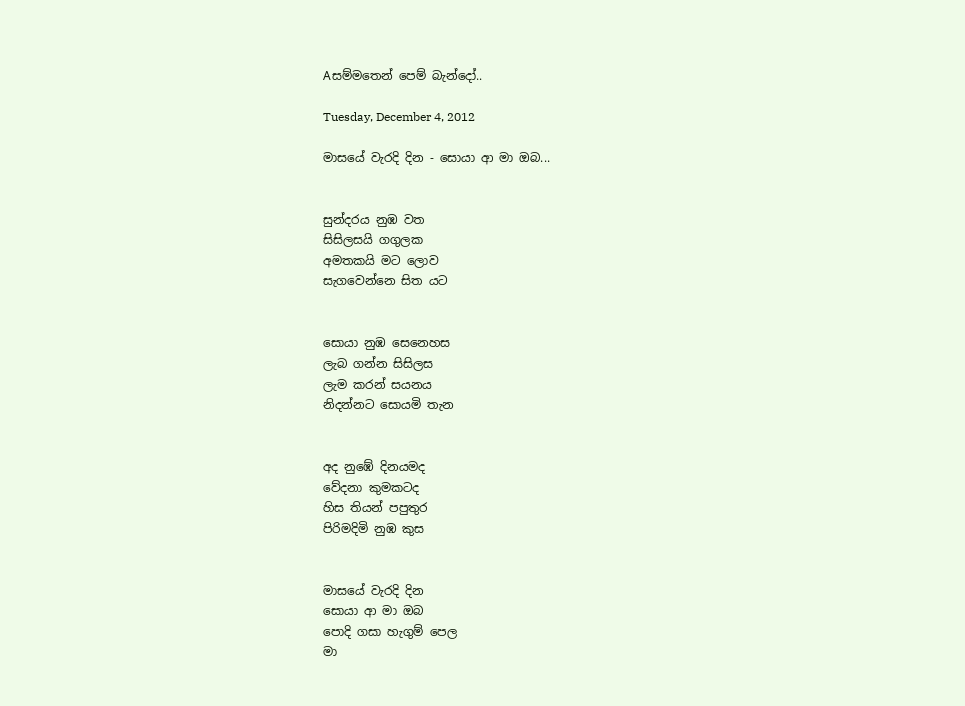Aසම්මතෙන් පෙම් බැන්දෝ..

Tuesday, December 4, 2012

මාසයේ වැරදි දින - සොයා ආ මා ඔබ...


සුන්දරය නුඹ වත
සිසිලසයි ගගුලක
අමතකයි මට ලොව
සැගවෙන්නෙ සිත යට


සොයා නුඹ සෙනෙහස
ලැබ ගන්න සිසිලස
ලැම කරන් සයනය
නිදන්නට සොයමි තැන


අද නුඹේ දිනයමද
වේදනා කුමකටද
හිස තියන් පපුතුර
පිරිමදිමි නුඹ කුස


මාසයේ වැරදි දින
සොයා ආ මා ඔබ
පොදි ගසා හැගුම් පෙල
මා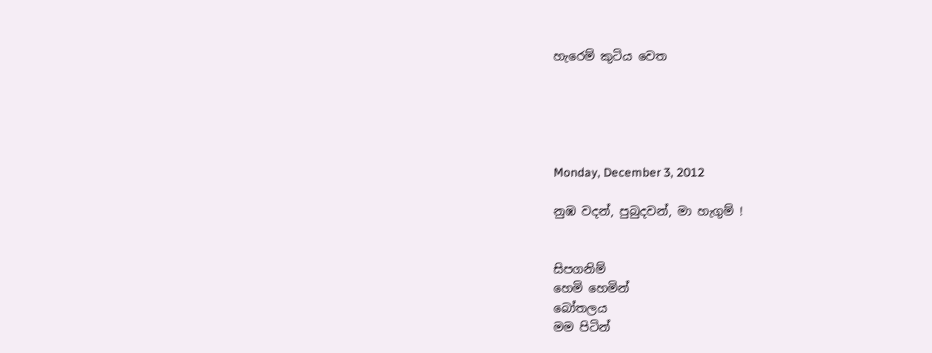හැරෙම් කුටිය වෙත





Monday, December 3, 2012

නුඹ වදන්, පුබුදවන්, මා හැගුම් !


සිපගනිම්
හෙමි හෙමින්
බෝතලය
මම පිටින්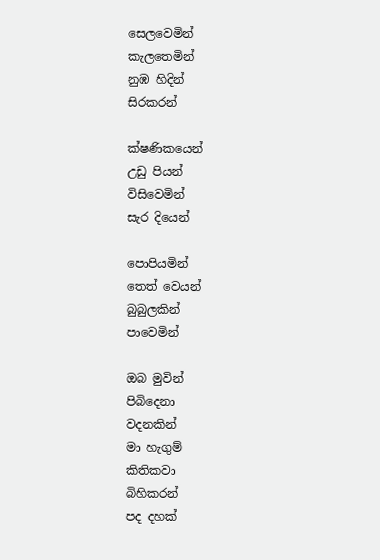සෙලවෙමින්
කැලතෙමින්
නුඹ හිදින්
සිරකරන්

ක්ෂණිකයෙන්
උඩු පියන්
විසිවෙමින්
සැර දියෙන්

පොපියමින්
තෙත් වෙයන්
බුබුලකින්
පාවෙමින්

ඔබ මුවින්
පිබිදෙනා
වදනකින්
මා හැගුම්
කිතිකවා
බිහිකරන්
පද දහක්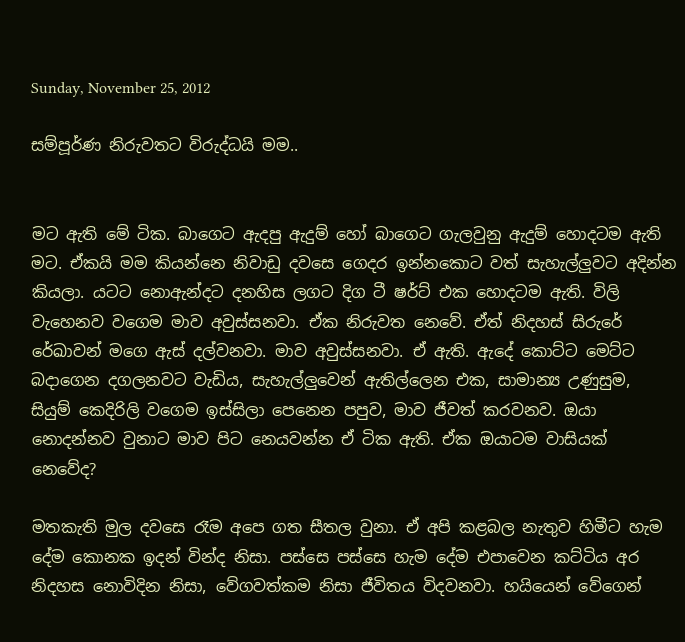Sunday, November 25, 2012

සම්පූර්ණ නිරුවතට විරුද්ධයි මම..


මට ඇති මේ ටික. බාගෙට ඇදපු ඇදුම් හෝ බාගෙට ගැලවුනු ඇදුම් හොදටම ඇති මට. ඒකයි මම කියන්නෙ නිවාඩු දවසෙ ගෙදර ඉන්නකොට වත් සැහැල්ලුවට අදින්න කියලා. යටට නොඇන්දට දනහිස ලගට දිග ටී ෂර්ට් එක හොදටම ඇති. විලි වැහෙනව වගෙම මාව අවුස්සනවා. ඒක නිරුවත නෙවේ. ඒත් නිදහස් සිරුරේ රේඛාවන් මගෙ ඇස් දල්වනවා. මාව අවුස්සනවා. ඒ ඇති. ඇදේ කොට්ට මෙට්ට බදාගෙන දගලනවට වැඩිය, සැහැල්ලුවෙන් ඇතිල්ලෙන එක, සාමාන්‍ය උණුසුම, සියුම් කෙදිරිලි වගෙම ඉස්සිලා පෙනෙන පපුව, මාව ජීවත් කරවනව. ඔයා නොදන්නව වුනාට මාව පිට නෙයවන්න ඒ ටික ඇති. ඒක ඔයාටම වාසියක් නෙවේද?

මතකැති මුල දවසෙ රෑම අපෙ ගත සීතල වුනා. ඒ අපි කළබල නැතුව හිමීට හැම දේම කොනක ඉදන් වින්ද නිසා. පස්සෙ පස්සෙ හැම දේම එපාවෙන කට්ටිය අර නිදහස නොවිදින නිසා, වේගවත්කම නිසා ජීවිතය විදවනවා. හයියෙන් වේගෙන්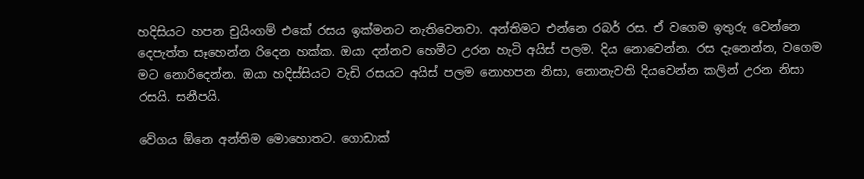හදිසියට හපන චුයිංගම් එකේ රසය ඉක්මනට නැතිවෙනවා. අන්තිමට එන්නෙ රබර් රස. ඒ වගෙම ඉතුරු වෙන්නෙ දෙපැත්ත සෑහෙන්න රිදෙන හක්ක. ඔයා දන්නව හෙමීට උරන හැටි අයිස් පලම. දිය නොවෙන්න. රස දැනෙන්න, වගෙම මට නොරිදෙන්න. ඔයා හදිස්සියට වැඩි රසයට අයිස් පලම නොහපන නිසා, නොනැවති දියවෙන්න කලින් උරන නිසා රසයි. සනීපයි.

වේගය ඕනෙ අන්තිම මොහොතට. ගොඩාක්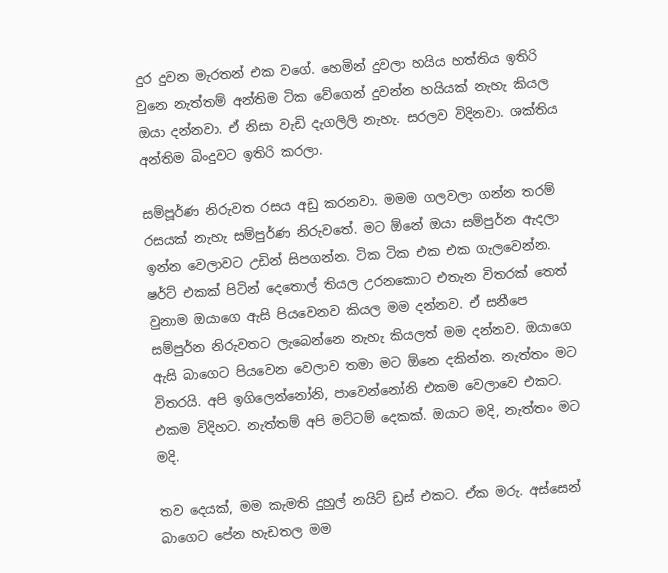දුර දුවන මැරතන් එක වගේ. හෙමින් දුවලා හයිය හත්තිය ඉතිරි වුනෙ නැත්තම් අන්තිම ටික වේගෙන් දුවන්න හයියක් නැහැ කියල ඔයා දන්නවා. ඒ නිසා වැඩි දැගලිලි නැහැ. සරලව විදිනවා. ශක්තිය අන්තිම බිංදුවට ඉතිරි කරලා.

සම්පූර්ණ නිරුවත රසය අඩු කරනවා. මමම ගලවලා ගන්න තරම් රසයක් නැහැ සම්පුර්ණ නිරුවතේ. මට ඕනේ ඔයා සම්පුර්න ඇදලා ඉන්න වෙලාවට උඩින් සිපගන්න. ටික ටික එක එක ගැලවෙන්න. ෂර්ට් එකක් පිටින් දෙතොල් තියල උරනකොට එතැන විතරක් තෙත් වුනාම ඔයාගෙ ඇසි පියවෙනව කියල මම දන්නව. ඒ සනීපෙ සම්පුර්න නිරුවතට ලැබෙන්නෙ නැහැ කියලත් මම දන්නව. ඔයාගෙ ඇසි බාගෙට පියවෙන වෙලාව තමා මට ඕනෙ දකින්න. නැත්තං මට විතරයි. අපි ඉගිලෙන්නෝනි, පාවෙන්නෝනි එකම වෙලාවෙ එකට. එකම විදිහට. නැත්තම් අපි මට්ටම් දෙකක්. ඔයාට මදි, නැත්තං මට මදි.

තව දෙයක්, මම කැමති දුහුල් නයිට් ඩ්‍රස් එකට. ඒක මරු. අස්සෙන් බාගෙට පේන හැඩතල මම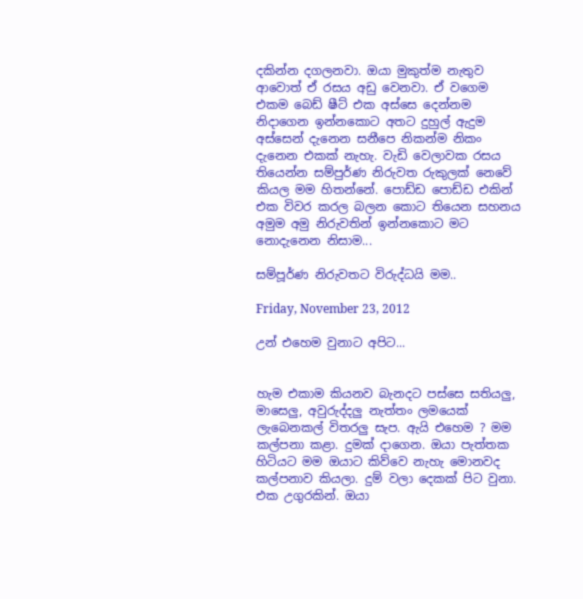දකින්න දගලනවා. ඔයා මුකුත්ම නැතුව ආවොත් ඒ රසය අඩු වෙනවා. ඒ වගෙම එකම බෙඩ් ෂීට් එක අස්සෙ දෙන්නම නිදාගෙන ඉන්නකොට අතට දුහුල් ඇදුම අස්සෙන් දැනෙන සනීපෙ නිකන්ම නිකං දැනෙන එකක් නැහැ. වැඩි වෙලාවක රසය තියෙන්න සම්පුර්ණ නිරුවත රුකුලක් නෙවේ කියල මම හිතන්නේ. පොඩ්ඩ පොඩ්ඩ එකින් එක විවර කරල බලන කොට තියෙන සහනය අමුම අමු නිරුවතින් ඉන්නකොට මට නොදැනෙන නිසාම...

සම්පූර්ණ නිරුවතට විරුද්ධයි මම..

Friday, November 23, 2012

උන් එහෙම වුනාට අපිට...


හැම එකාම කියනව බැනදට පස්සෙ සතියලු, මාසෙලු, අවුරුද්දලු නැත්තං ලමයෙක් ලැබෙනකල් විතරලු සැප. ඇයි එහෙම ? මම කල්පනා කළා. දුමක් දාගෙන. ඔයා පැත්තක හිටියට මම ඔයාට කිව්වෙ නැහැ මොනවද කල්පනාව කියලා. දුම් වලා දෙකක් පිට වුනා. එක උගුරකින්. ඔයා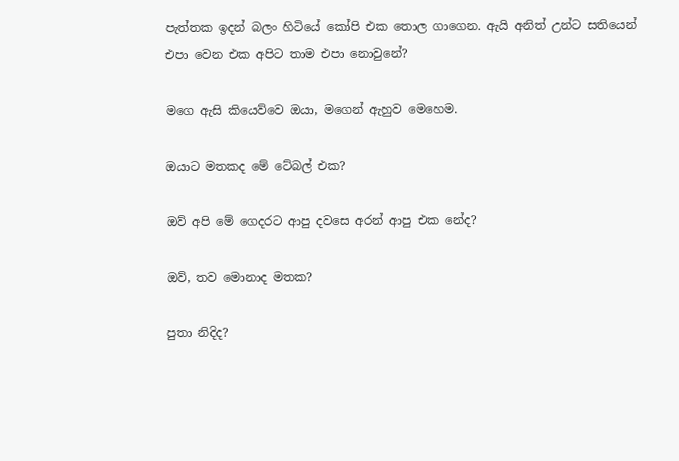පැත්තක ඉදන් බලං හිටියේ කෝපි එක තොල ගාගෙන. ඇයි අනිත් උන්ට සතියෙන් එපා වෙන එක අපිට තාම එපා නොවුනේ?

මගෙ ඇසි කියෙව්වෙ ඔයා, මගෙන් ඇහුව මෙහෙම.

ඔයාට මතකද මේ ටේබල් එක?

ඔව් අපි මේ ගෙදරට ආපු දවසෙ අරන් ආපු එක නේද?

ඔව්, තව මොනාද මතක?

පුතා නිදිද?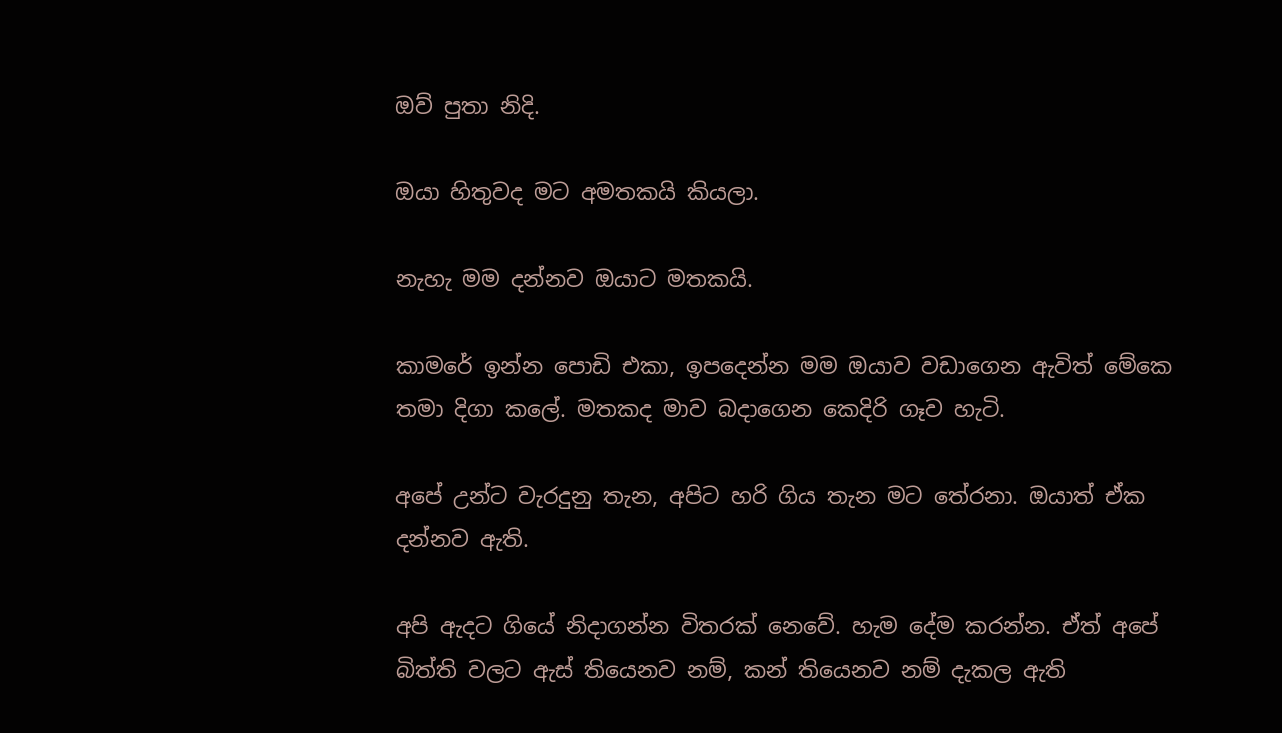ඔව් පුතා නිදි.

ඔයා හිතුවද මට අමතකයි කියලා.

නැහැ මම දන්නව ඔයාට මතකයි.

කාමරේ ඉන්න පොඩි එකා, ඉපදෙන්න මම ඔයාව වඩාගෙන ඇවිත් මේකෙ තමා දිගා කලේ. මතකද මාව බදාගෙන කෙදිරි ගෑව හැටි.

අපේ උන්ට වැරදුනු තැන, අපිට හරි ගිය තැන මට තේරනා. ඔයාත් ඒක දන්නව ඇති.

අපි ඇදට ගියේ නිදාගන්න විතරක් නෙවේ. හැම දේම කරන්න. ඒත් අපේ බිත්ති වලට ඇස් තියෙනව නම්, කන් තියෙනව නම් දැකල ඇති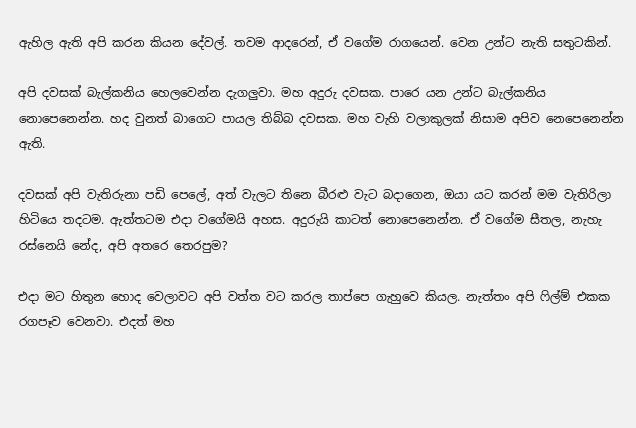ඇහිල ඇති අපි කරන කියන දේවල්. තවම ආදරෙන්, ඒ වගේම රාගයෙන්. වෙන උන්ට නැති සතුටකින්.

අපි දවසක් බැල්කනිය හෙලවෙන්න දැගලුවා. මහ අදුරු දවසක. පාරෙ යන උන්ට බැල්කනිය නොපෙනෙන්න. හද වුනත් බාගෙට පායල තිබ්බ දවසක. මහ වැහි වලාකුලක් නිසාම අපිව නෙපෙනෙන්න ඇති.

දවසක් අපි වැතිරුනා පඩි පෙලේ, අත් වැලට තිනෙ බීරළු වැට බදාගෙන, ඔයා යට කරන් මම වැතිරිලා හිටියෙ තදටම. ඇත්තටම එදා වගේමයි අහස. අදුරුයි කාටත් නොපෙනෙන්න. ඒ වගේම සීතල, නැහැ රස්නෙයි නේද, අපි අතරෙ තෙරපුම?

එදා මට හිතුන හොද වෙලාවට අපි වත්ත වට කරල තාප්පෙ ගැහුවෙ කියල. නැත්තං අපි ෆිල්ම් එකක රගපෑව වෙනවා. එදත් මහ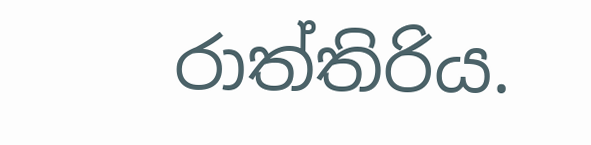රාත්තිරිය.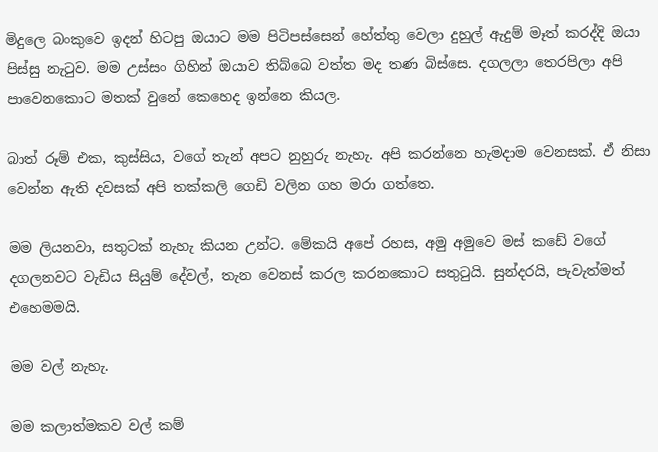මිදුලෙ බංකුවෙ ඉදන් හිටපු ඔයාට මම පිටිපස්සෙන් හේත්තු වෙලා දුහුල් ඇදුම් මෑත් කරද්දි ඔයා පිස්සු නැටුව. මම උස්සං ගිහින් ඔයාව තිබ්බෙ වත්ත මද තණ බිස්සෙ. දගලලා තෙරපිලා අපි පාවෙනකොට මතක් වුනේ කෙහෙද ඉන්නෙ කියල.

බාත් රූම් එක, කුස්සිය, වගේ තැන් අපට නුහුරු නැහැ. අපි කරන්නෙ හැමදාම වෙනසක්. ඒ නිසා වෙන්න ඇති දවසක් අපි තක්කලි ගෙඩි වලින ගහ මරා ගත්තෙ.

මම ලියනවා, සතුටක් නැහැ කියන උන්ට. මේකයි අපේ රහස, අමු අමුවෙ මස් කඩේ වගේ දගලනවට වැඩිය සියුම් දේවල්, තැන වෙනස් කරල කරනකොට සතුටුයි. සුන්දරයි, පැවැත්මත් එහෙමමයි.

මම වල් නැහැ.

මම කලාත්මකව වල් කම්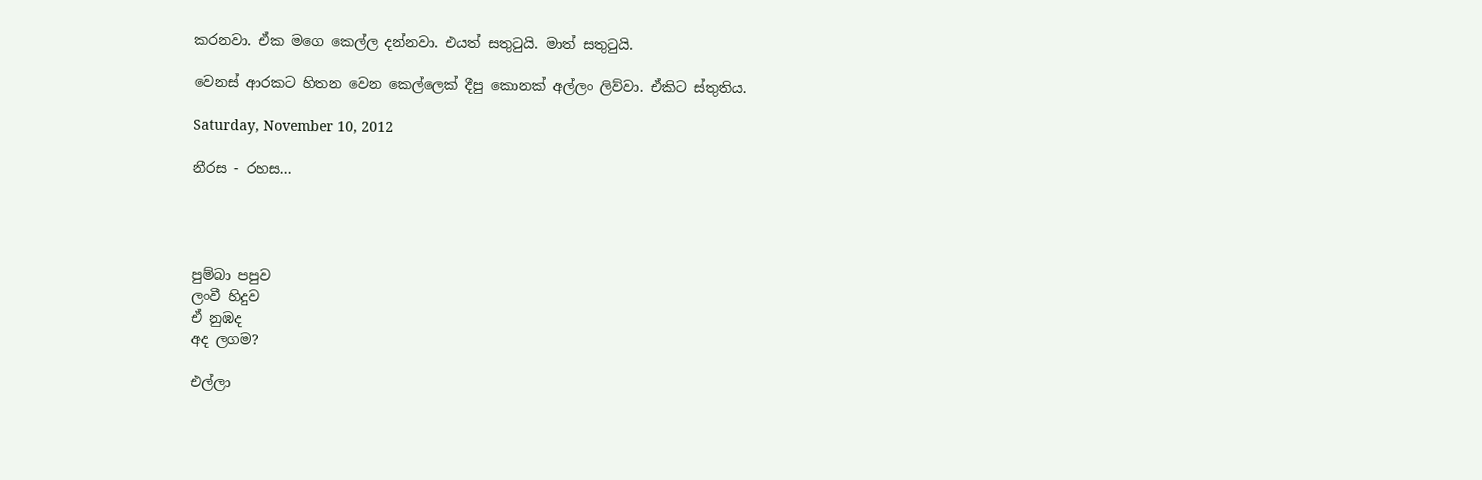කරනවා. ඒක මගෙ කෙල්ල දන්නවා. එයත් සතුටුයි. මාත් සතුටුයි.

වෙනස් ආරකට හිතන වෙන කෙල්ලෙක් දීපු කොනක් අල්ලං ලිව්වා. ඒකිට ස්තුතිය.

Saturday, November 10, 2012

නීරස - රහස...




පුම්බා පපුව
ලංවී හිදුව
ඒ නුඹද
අද ලගම?

එල්ලා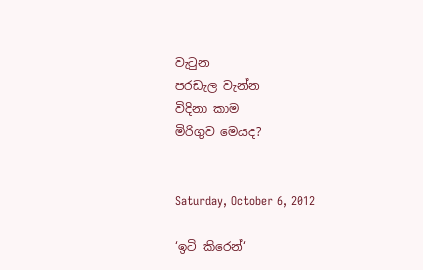වැටුන
පරඩැල වැන්න
විදිනා කාම
මිරිගුව මෙයද?


Saturday, October 6, 2012

‘ඉටි කිරෙන්‘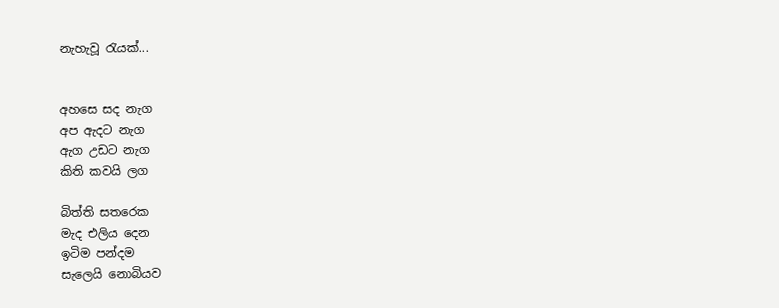නැහැවූ රැයක්...


අහසෙ සද නැග
අප ඇදට නැග
ඇග උඩට නැග
කිති කවයි ලග

බිත්ති සතරෙක
මැද එලිය දෙන
ඉටිම පන්දම
සැලෙයි නොබියව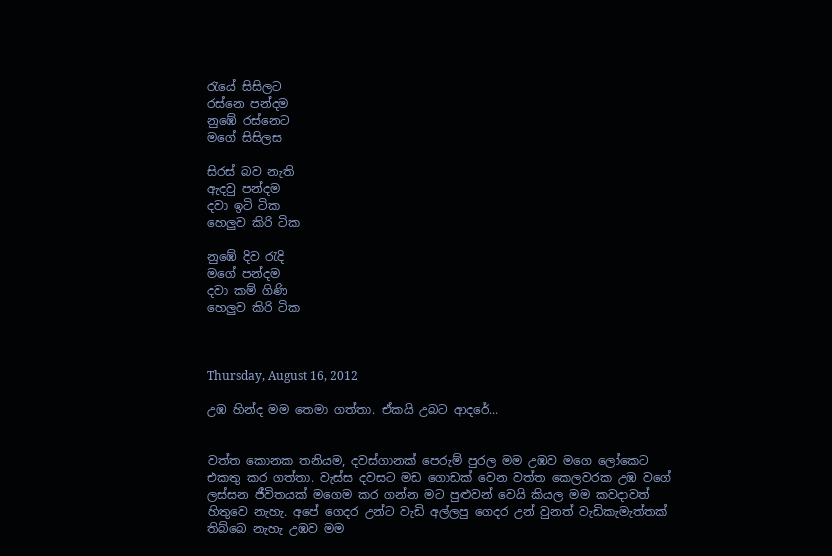රැයේ සිසිලට
රස්නෙ පන්දම
නුඹේ රස්නෙට
මගේ සිසිලස

සිරස් බව නැති
ඇදවු පන්දම
දවා ඉටි ටික
හෙලුව කිරි ටික

නුඹේ දිව රැදි
මගේ පන්දම
දවා කම් ගිණි
හෙලුව කිරි ටික



Thursday, August 16, 2012

උඹ හින්ද මම තෙමා ගත්තා. ඒකයි උබට ආදරේ...


වත්ත කොනක තනියම, දවස්ගානක් පෙරුම් පුරල මම උඹව මගෙ ලෝකෙට එකතු කර ගත්තා. වැස්ස දවසට මඩ ගොඩක් වෙන වත්ත කෙලවරක උඹ වගේ ලස්සන ජීවිතයක් මගෙම කර ගන්න මට පුළුවන් වෙයි කියල මම කවදාවත් හිතුවෙ නැහැ. අපේ ගෙදර උන්ට වැඩි අල්ලපු ගෙදර උන් වුනත් වැඩිකැමැත්තක් තිබ්බෙ නැහැ උඹව මම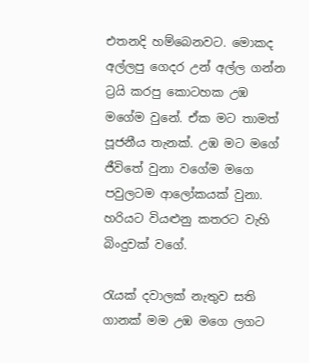එතනදි හම්බෙනවට. මොකද අල්ලපු ගෙදර උන් අල්ල ගන්න ට්‍රයි කරපු කොටහක උඹ මගේම වුනේ. ඒක මට තාමත් පූජනීය තැනක්. උඹ මට මගේ ජීවිතේ වුනා වගේම මගෙ පවුලටම ආලෝකයක් වුනා. හරියට වියළුනු කතරට වැහි බිංදුවක් වගේ.

රැයක් දවාලක් නැතුව සති ගානක් මම උඹ මගෙ ලගට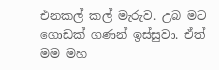එනකල් කල් මැරුව. උබ මට ගොඩක් ගණන් ඉස්සුවා. ඒත් මම මහ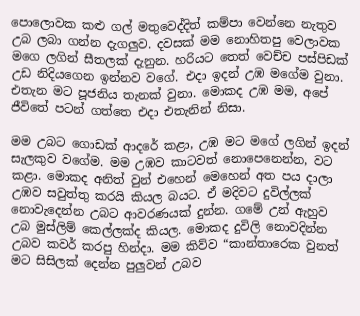පොලොවක කළු ගල් මතුවෙද්දිත් කම්පා වෙන්නෙ නැතුව උබ ලබා ගන්න දැගලුව. දවසක් මම නොහිතපු වෙලාවක මගෙ ලගින් සීතලක් දැනුන. හරියට තෙත් වෙච්ච පස්පිඩක් උඩ නිදියගෙන ඉන්නව වගේ. එදා ඉදන් උඹ මගේම වුනා. එතැන මට පූජනිය තැනක් වුනා. මොකද උඹ මම, අපේ ජීවිතේ පටන් ගත්තෙ එදා එතැනින් නිසා.

මම උබට ගොඩක් ආදරේ කළා, උඹ මට මගේ ලගින් ඉදන් සැලකුව වගේම. මම උඹව කාටවත් නොපෙනෙන්න, වට කළා. මොකද අනිත් වුන් එහෙන් මෙහෙන් අත පය දාලා උඹව සවුත්තු කරයි කියල බයට. ඒ මදිවට දුවිල්ලක්  නොවැදෙන්න උබට ආවරණයක් දුන්න. ගමේ උන් ඇහුව උබ මුස්ලිම් කෙල්ලක්ද කියල. මොකද දුවිලි නොවදින්න උබව කවර් කරපු හින්දා. මම කිව්ව “කාන්තාරෙක වුනත් මට සිසිලක් දෙන්න පුලුවන් උබව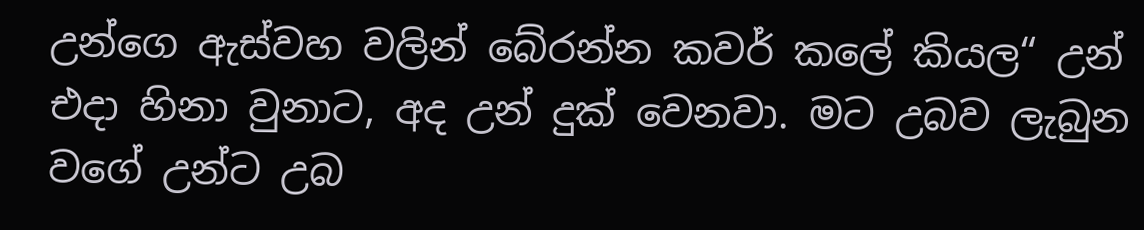උන්ගෙ ඇස්වහ වලින් බේරන්න කවර් කලේ කියල“ උන් එදා හිනා වුනාට, අද උන් දුක් වෙනවා. මට උබව ලැබුන වගේ උන්ට උබ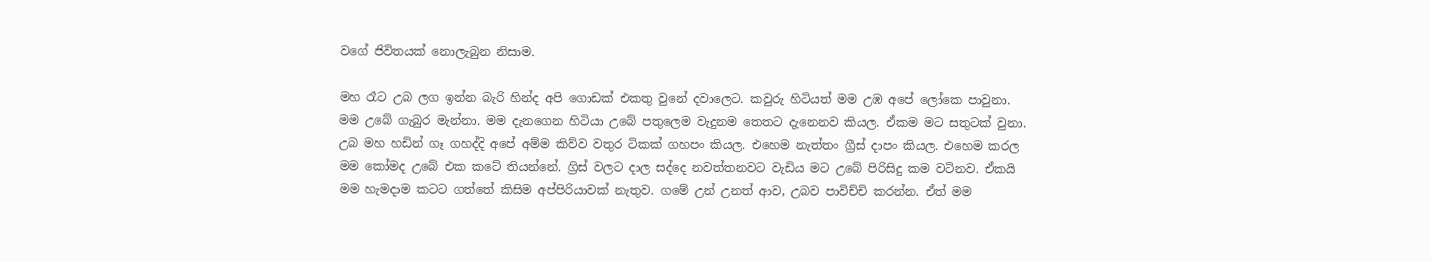වගේ ජිවිතයක් නොලැබුන නිසාම.

මහ රෑට උබ ලග ඉන්න බැරි හින්ද අපි ගොඩක් එකතු වුනේ දවාලෙට. කවුරු හිටියත් මම උඹ අපේ ලෝකෙ පාවුනා. මම උබේ ගැබුර මැන්නා. මම දැනගෙන හිටියා උබේ පතුලෙම වැදුනම තෙතට දැනෙනව කියල. ඒකම මට සතුටක් වුනා. උබ මහ හඩින් ගෑ ගහද්දි අපේ අම්ම කිව්ව වතුර ටිකක් ගහපං කියල. එහෙම නැත්තං ග්‍රීස් දාපං කියල. එහෙම කරල මම කෝමද උබේ එක කටේ තියන්නේ. ග්‍රිස් වලට දාල සද්දෙ නවත්තනවට වැඩිය මට උබේ පිරිසිදු කම වටිනව. ඒකයි මම හැමදාම කටට ගත්තේ කිසිම අප්පිරියාවක් නැතුව. ගමේ උන් උනත් ආව, උබව පාවිච්චි කරන්න. ඒත් මම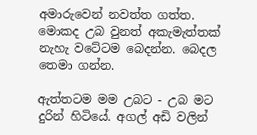අමාරුවෙන් නවත්ත ගත්ත. මොකද උබ වුනත් අකැමැත්තක් නැහැ වටේටම බෙදන්න. බෙදල තෙමා ගන්න.

ඇත්තටම මම උබට - උබ මට දුරින් හිටියේ. අගල් අඩි වලින්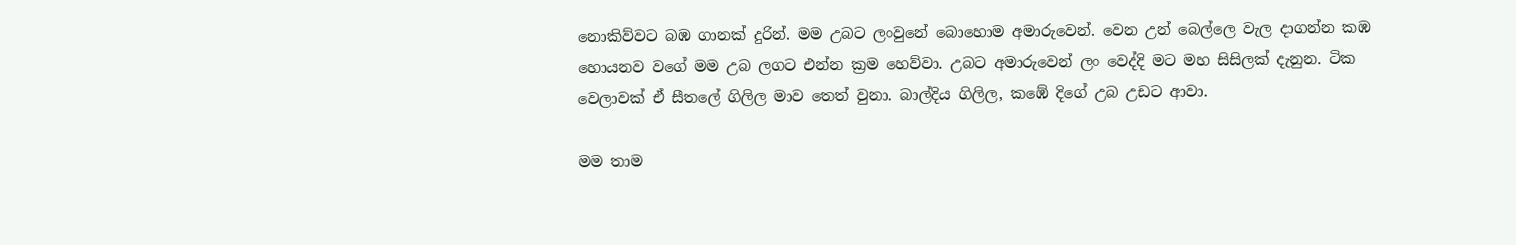නොකිව්වට බඹ ගානක් දුරින්. මම උබට ලංවුනේ බොහොම අමාරුවෙන්. වෙන උන් බෙල්ලෙ වැල දාගන්න කඹ හොයනව වගේ මම උබ ලගට එන්න ක්‍රම හෙව්වා. උබට අමාරුවෙන් ලං වෙද්දි මට මහ සිසිලක් දැනුන. ටික වෙලාවක් ඒ සීතලේ ගිලිල මාව තෙත් වුනා. බාල්දිය ගිලිල, කඹේ දිගේ උබ උඩට ආවා.

මම තාම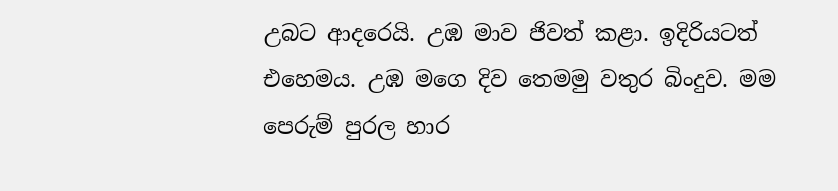උබට ආදරෙයි. උඹ මාව ජිවත් කළා. ඉදිරියටත් එහෙමය. උඹ මගෙ දිව තෙමමු වතුර බිංදුව. මම පෙරුම් පුරල හාර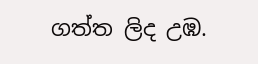ගත්ත ලිද උඹ.